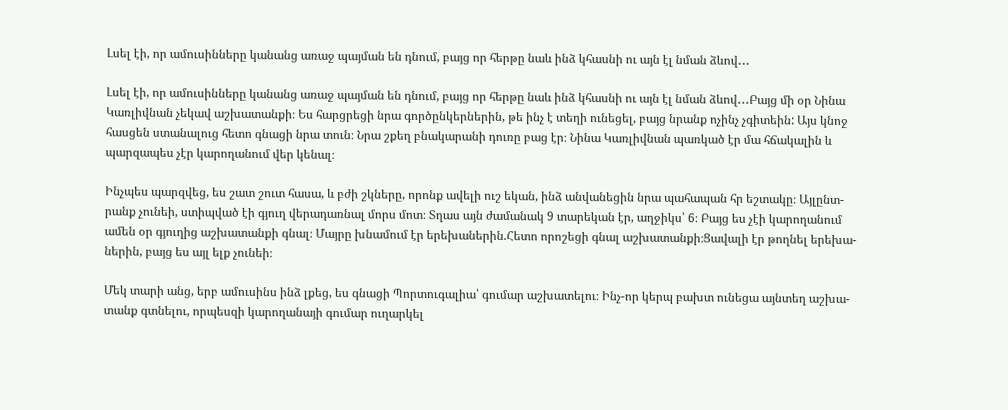Լսել էի, որ ամուսինները կանանց առաջ պայման են դնում, բայց որ հերթը նաև ինձ կհասնի ու այն էլ նման ձևով․․․

Լսել էի, որ ամուսինները կանանց առաջ պայման են դնում, բայց որ հերթը նաև ինձ կհասնի ու այն էլ նման ձևով․․․Բայց մի օր Նինա
Կառլիվնան չեկավ աշխատանքի։ Ես հարցրեցի նրա գործընկերներին, թե ինչ է տեղի ունեցել, բայց նրանք ոչինչ չգիտեին: Այս կնոջ
հասցեն ստանալուց հետո գնացի նրա տուն։ Նրա շքեղ բնակարանի դուռը բաց էր։ Նինա Կառլիվնան պառկած էր մա հճակալին և
պարզապես չէր կարողանում վեր կենալ։

Ինչպես պարզվեց, ես շատ շուտ հասա, և բժի շկները, որոնք ավելի ուշ եկան, ինձ անվանեցին նրա պահապան հր եշտակը։ Այլընտ-
րանք չունեի, ստիպված էի գյուղ վերադառնալ մորս մոտ։ Տղաս այն ժամանակ 9 տարեկան էր, աղջիկս՝ 6։ Բայց ես չէի կարողանում
ամեն օր գյուղից աշխատանքի գնալ։ Մայրը խնամում էր երեխաներին.Հետո որոշեցի գնալ աշխատանքի։Ցավալի էր թողնել երեխա-
ներին, բայց ես այլ ելք չունեի։

Մեկ տարի անց, երբ ամուսինս ինձ լքեց, ես գնացի Պորտուգալիա՝ գումար աշխատելու։ Ինչ-որ կերպ բախտ ունեցա այնտեղ աշխա-
տանք գտնելու, որպեսզի կարողանայի գումար ուղարկել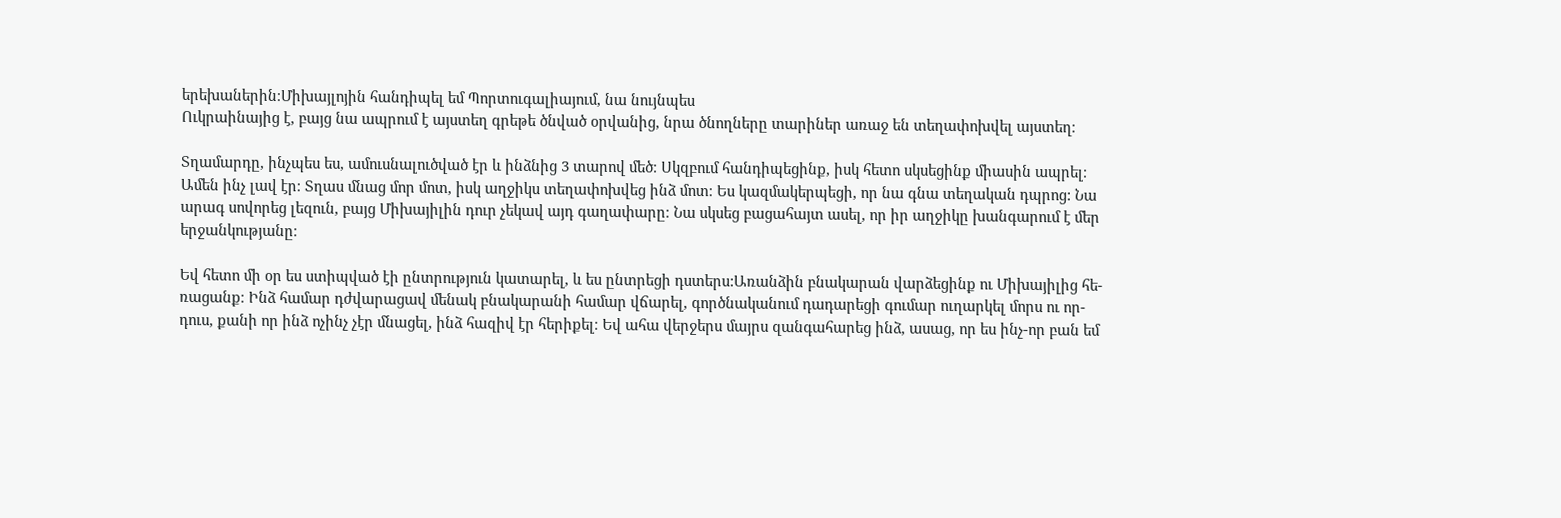երեխաներին։Միխայլոյին հանդիպել եմ Պորտուգալիայում, նա նույնպես
Ուկրաինայից է, բայց նա ապրում է այստեղ գրեթե ծնված օրվանից, նրա ծնողները տարիներ առաջ են տեղափոխվել այստեղ։

Տղամարդը, ինչպես ես, ամուսնալուծված էր և ինձնից 3 տարով մեծ։ Սկզբում հանդիպեցինք, իսկ հետո սկսեցինք միասին ապրել։
Ամեն ինչ լավ էր։ Տղաս մնաց մոր մոտ, իսկ աղջիկս տեղափոխվեց ինձ մոտ։ Ես կազմակերպեցի, որ նա գնա տեղական դպրոց: Նա
արագ սովորեց լեզուն, բայց Միխայիլին դուր չեկավ այդ գաղափարը։ Նա սկսեց բացահայտ ասել, որ իր աղջիկը խանգարում է մեր
երջանկությանը։

Եվ հետո մի օր ես ստիպված էի ընտրություն կատարել, և ես ընտրեցի դստերս:Առանձին բնակարան վարձեցինք ու Միխայիլից հե-
ռացանք։ Ինձ համար դժվարացավ մենակ բնակարանի համար վճարել, գործնականում դադարեցի գումար ուղարկել մորս ու որ-
դուս, քանի որ ինձ ոչինչ չէր մնացել, ինձ հազիվ էր հերիքել։ Եվ ահա վերջերս մայրս զանգահարեց ինձ, ասաց, որ ես ինչ-որ բան եմ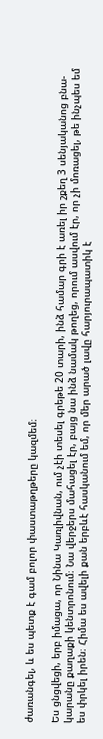ժառանգել, և ես պետք է գամ բոլոր փաստաթղթերը կազմեմ։

Ես ցնցվեցի, երբ իմացա, որ Նինա Կառլիվնան, ում չէի տեսել գրեթե 20 տարի, ինձ համար գրի է առել իր շքեղ 3 սենյականոց բնա-
կարանը քաղաքի կենտրոնում։ Նա վերջերս մահացել էր, բայց նա ինձ նամակ թողեց, որում ասվում էր, որ չի մոռացել, թե ինչպես եմ
ես փրկել իրեն։ Հիմա ես ավելի քան երբևէ հասկանում եմ, որ մեր արած լավը հարյուրապատիկ է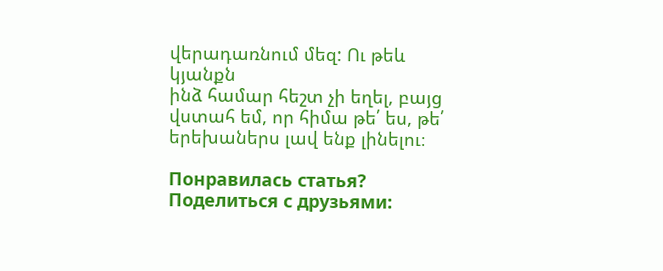վերադառնում մեզ: Ու թեև կյանքն
ինձ համար հեշտ չի եղել, բայց վստահ եմ, որ հիմա թե՛ ես, թե՛ երեխաներս լավ ենք լինելու։

Понравилась статья? Поделиться с друзьями: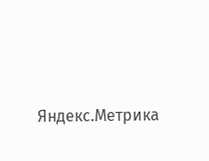Яндекс.Метрика